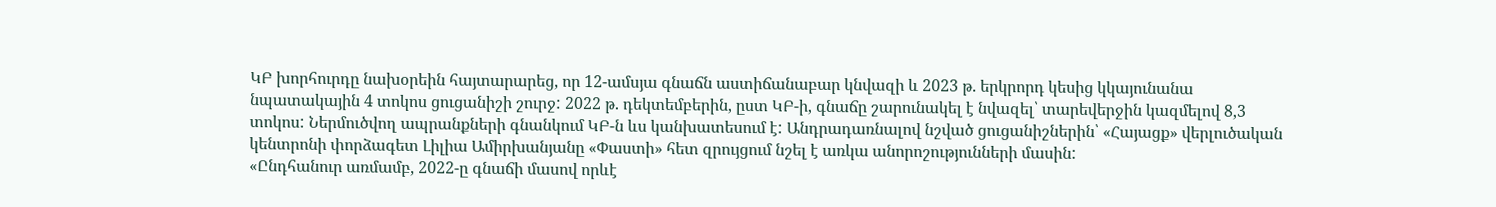ԿԲ խորհուրդը նախօրեին հայտարարեց, որ 12-ամսյա գնաճն աստիճանաբար կնվազի և 2023 թ. երկրորդ կեսից կկայունանա նպատակային 4 տոկոս ցուցանիշի շուրջ: 2022 թ. դեկտեմբերին, ըստ ԿԲ-ի, գնաճը շարունակել է նվազել՝ տարեվերջին կազմելով 8,3 տոկոս: Ներմուծվող ապրանքների գնանկում ԿԲ-ն ևս կանխատեսում է: Անդրադառնալով նշված ցուցանիշներին՝ «Հայացք» վերլուծական կենտրոնի փորձագետ Լիլիա Ամիրխանյանը «Փաստի» հետ զրույցում նշել է առկա անորոշությունների մասին:
«Ընդհանուր առմամբ, 2022-ը գնաճի մասով որևէ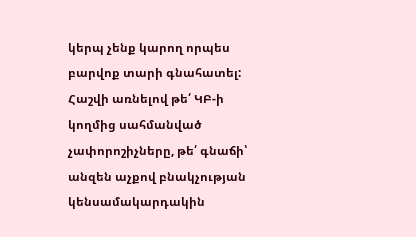կերպ չենք կարող որպես բարվոք տարի գնահատել: Հաշվի առնելով թե՛ ԿԲ-ի կողմից սահմանված չափորոշիչները, թե՛ գնաճի՝ անզեն աչքով բնակչության կենսամակարդակին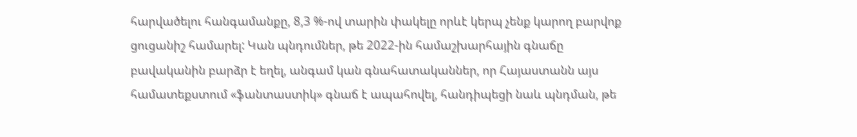հարվածելու հանգամանքը, 8,3 %-ով տարին փակելը որևէ կերպ չենք կարող բարվոք ցուցանիշ համարել: Կան պնդումներ, թե 2022-ին համաշխարհային գնաճը բավականին բարձր է եղել, անգամ կան գնահատականներ, որ Հայաստանն այս համատեքստում «ֆանտաստիկ» գնաճ է ապահովել, հանդիպեցի նաև պնդման, թե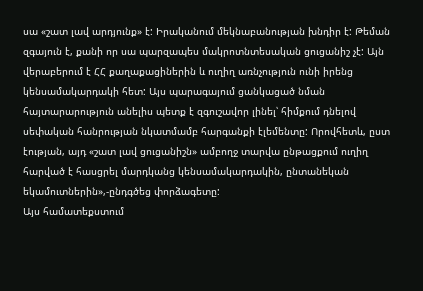սա «շատ լավ արդյունք» է: Իրականում մեկնաբանության խնդիր է: Թեման զգայուն է, քանի որ սա պարզապես մակրոտնտեսական ցուցանիշ չէ: Այն վերաբերում է ՀՀ քաղաքացիներին և ուղիղ առնչություն ունի իրենց կենսամակարդակի հետ: Այս պարագայում ցանկացած նման հայտարարություն անելիս պետք է զգուշավոր լինել՝ հիմքում դնելով սեփական հանրության նկատմամբ հարգանքի էլեմենտը: Որովհետև, ըստ էության, այդ «շատ լավ ցուցանիշն» ամբողջ տարվա ընթացքում ուղիղ հարված է հասցրել մարդկանց կենսամակարդակին, ընտանեկան եկամուտներին»,-ընդգծեց փորձագետը:
Այս համատեքստում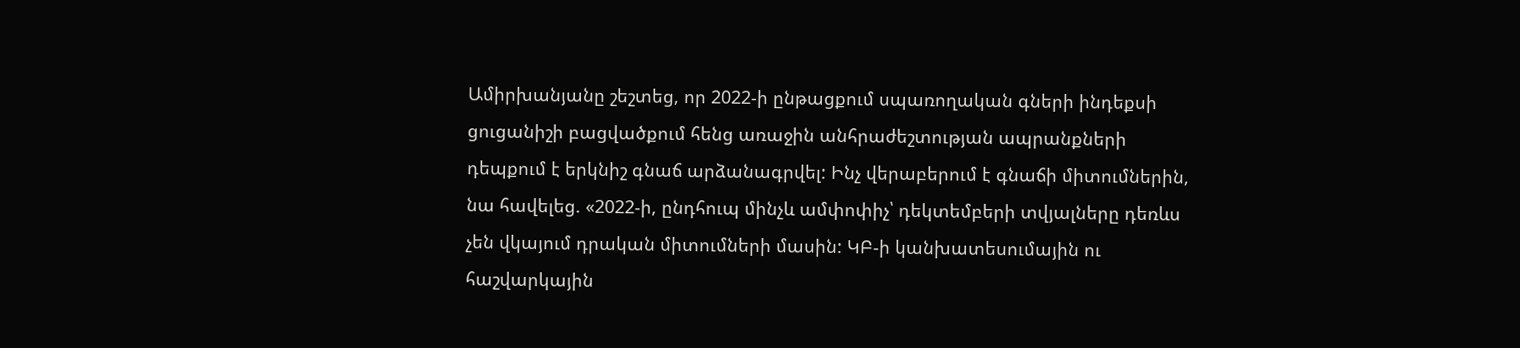Ամիրխանյանը շեշտեց, որ 2022-ի ընթացքում սպառողական գների ինդեքսի ցուցանիշի բացվածքում հենց առաջին անհրաժեշտության ապրանքների դեպքում է երկնիշ գնաճ արձանագրվել: Ինչ վերաբերում է գնաճի միտումներին, նա հավելեց. «2022-ի, ընդհուպ մինչև ամփոփիչ՝ դեկտեմբերի տվյալները դեռևս չեն վկայում դրական միտումների մասին: ԿԲ-ի կանխատեսումային ու հաշվարկային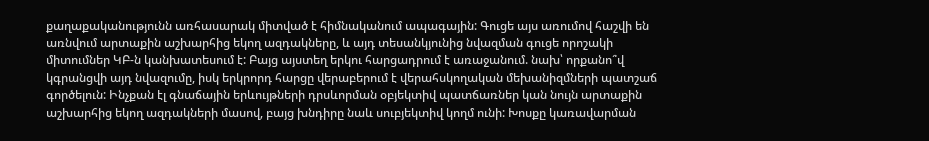քաղաքականությունն առհասարակ միտված է հիմնականում ապագային: Գուցե այս առումով հաշվի են առնվում արտաքին աշխարհից եկող ազդակները, և այդ տեսանկյունից նվազման գուցե որոշակի միտումներ ԿԲ-ն կանխատեսում է: Բայց այստեղ երկու հարցադրում է առաջանում. նախ՝ որքանո՞վ կգրանցվի այդ նվազումը, իսկ երկրորդ հարցը վերաբերում է վերահսկողական մեխանիզմների պատշաճ գործելուն: Ինչքան էլ գնաճային երևույթների դրսևորման օբյեկտիվ պատճառներ կան նույն արտաքին աշխարհից եկող ազդակների մասով, բայց խնդիրը նաև սուբյեկտիվ կողմ ունի: Խոսքը կառավարման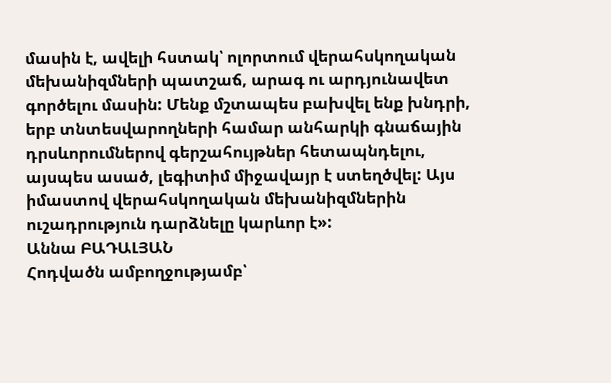մասին է, ավելի հստակ՝ ոլորտում վերահսկողական մեխանիզմների պատշաճ, արագ ու արդյունավետ գործելու մասին: Մենք մշտապես բախվել ենք խնդրի, երբ տնտեսվարողների համար անհարկի գնաճային դրսևորումներով գերշահույթներ հետապնդելու, այսպես ասած, լեգիտիմ միջավայր է ստեղծվել: Այս իմաստով վերահսկողական մեխանիզմներին ուշադրություն դարձնելը կարևոր է»:
Աննա ԲԱԴԱԼՅԱՆ
Հոդվածն ամբողջությամբ՝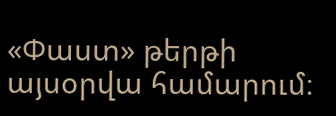«Փաստ» թերթի այսօրվա համարում։